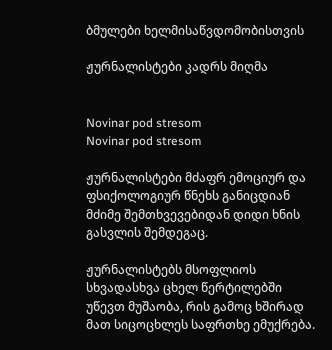ბმულები ხელმისაწვდომობისთვის

ჟურნალისტები კადრს მიღმა


Novinar pod stresom
Novinar pod stresom

ჟურნალისტები მძაფრ ემოციურ და ფსიქოლოგიურ წნეხს განიცდიან მძიმე შემთხვევებიდან დიდი ხნის გასვლის შემდეგაც.

ჟურნალისტებს მსოფლიოს სხვადასხვა ცხელ წერტილებში უწევთ მუშაობა, რის გამოც ხშირად მათ სიცოცხლეს საფრთხე ემუქრება.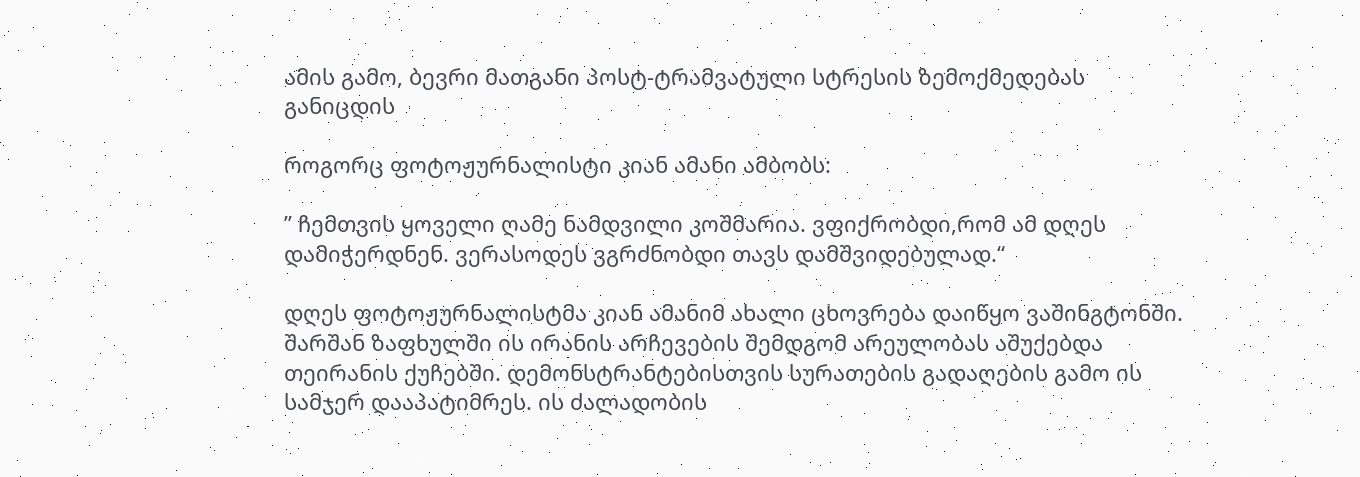ამის გამო, ბევრი მათგანი პოსტ-ტრამვატული სტრესის ზემოქმედებას განიცდის

როგორც ფოტოჟურნალისტი კიან ამანი ამბობს:

” ჩემთვის ყოველი ღამე ნამდვილი კოშმარია. ვფიქრობდი,რომ ამ დღეს დამიჭერდნენ. ვერასოდეს ვგრძნობდი თავს დამშვიდებულად.“

დღეს ფოტოჟურნალისტმა კიან ამანიმ ახალი ცხოვრება დაიწყო ვაშინგტონში. შარშან ზაფხულში ის ირანის არჩევების შემდგომ არეულობას აშუქებდა თეირანის ქუჩებში. დემონსტრანტებისთვის სურათების გადაღების გამო ის სამჯერ დააპატიმრეს. ის ძალადობის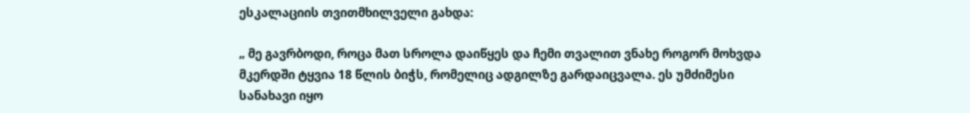ესკალაციის თვითმხილველი გახდა:

„ მე გავრბოდი, როცა მათ სროლა დაიწყეს და ჩემი თვალით ვნახე როგორ მოხვდა მკერდში ტყვია 18 წლის ბიჭს, რომელიც ადგილზე გარდაიცვალა. ეს უმძიმესი სანახავი იყო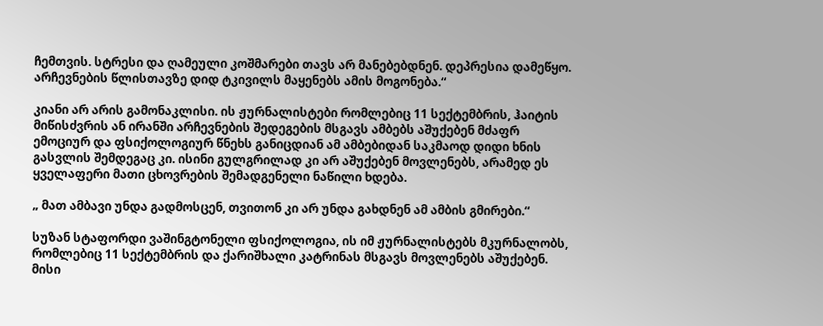ჩემთვის. სტრესი და ღამეული კოშმარები თავს არ მანებებდნენ. დეპრესია დამეწყო. არჩევნების წლისთავზე დიდ ტკივილს მაყენებს ამის მოგონება.“

კიანი არ არის გამონაკლისი. ის ჟურნალისტები რომლებიც 11 სექტემბრის, ჰაიტის მიწისძვრის ან ირანში არჩევნების შედეგების მსგავს ამბებს აშუქებენ მძაფრ ემოციურ და ფსიქოლოგიურ წნეხს განიცდიან ამ ამბებიდან საკმაოდ დიდი ხნის გასვლის შემდეგაც კი. ისინი გულგრილად კი არ აშუქებენ მოვლენებს, არამედ ეს ყველაფერი მათი ცხოვრების შემადგენელი ნაწილი ხდება.

„ მათ ამბავი უნდა გადმოსცენ, თვითონ კი არ უნდა გახდნენ ამ ამბის გმირები.“

სუზან სტაფორდი ვაშინგტონელი ფსიქოლოგია, ის იმ ჟურნალისტებს მკურნალობს, რომლებიც 11 სექტემბრის და ქარიშხალი კატრინას მსგავს მოვლენებს აშუქებენ. მისი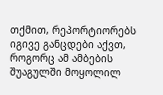თქმით, რეპორტიორებს იგივე განცდები აქვთ, როგორც ამ ამბების შუაგულში მოყოლილ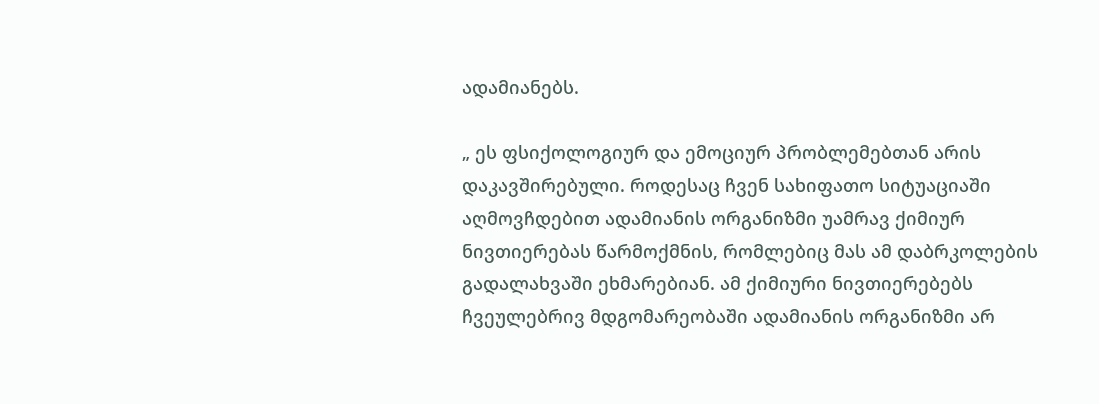ადამიანებს.

„ ეს ფსიქოლოგიურ და ემოციურ პრობლემებთან არის დაკავშირებული. როდესაც ჩვენ სახიფათო სიტუაციაში აღმოვჩდებით ადამიანის ორგანიზმი უამრავ ქიმიურ ნივთიერებას წარმოქმნის, რომლებიც მას ამ დაბრკოლების გადალახვაში ეხმარებიან. ამ ქიმიური ნივთიერებებს ჩვეულებრივ მდგომარეობაში ადამიანის ორგანიზმი არ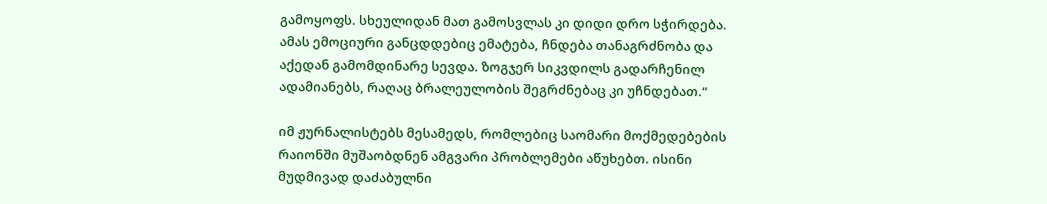გამოყოფს. სხეულიდან მათ გამოსვლას კი დიდი დრო სჭირდება. ამას ემოციური განცდდებიც ემატება, ჩნდება თანაგრძნობა და აქედან გამომდინარე სევდა. ზოგჯერ სიკვდილს გადარჩენილ ადამიანებს, რაღაც ბრალეულობის შეგრძნებაც კი უჩნდებათ.“

იმ ჟურნალისტებს მესამედს, რომლებიც საომარი მოქმედებების რაიონში მუშაობდნენ ამგვარი პრობლემები აწუხებთ. ისინი მუდმივად დაძაბულნი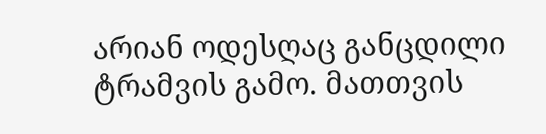არიან ოდესღაც განცდილი ტრამვის გამო. მათთვის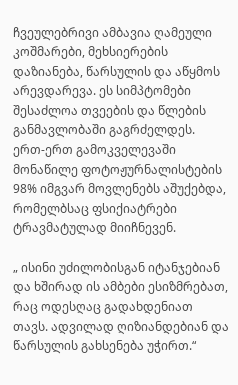ჩვეულებრივი ამბავია ღამეული კოშმარები, მეხსიერების დაზიანება, წარსულის და აწყმოს არევდარევა. ეს სიმპტომები შესაძლოა თვეების და წლების განმავლობაში გაგრძელდეს. ერთ-ერთ გამოკველევაში მონაწილე ფოტოჟურნალისტების 98% იმგვარ მოვლენებს აშუქებდა, რომელბსაც ფსიქიატრები ტრავმატულად მიიჩნევენ.

„ ისინი უძილობისგან იტანჯებიან და ხშირად ის ამბები ესიზმრებათ, რაც ოდესღაც გადახდენიათ თავს. ადვილად ღიზიანდებიან და წარსულის გახსენება უჭირთ.“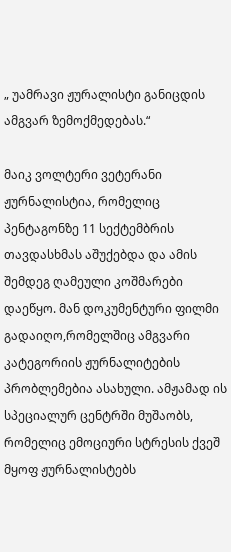„ უამრავი ჟურალისტი განიცდის ამგვარ ზემოქმედებას.“

მაიკ ვოლტერი ვეტერანი ჟურნალისტია, რომელიც პენტაგონზე 11 სექტემბრის თავდასხმას აშუქებდა და ამის შემდეგ ღამეული კოშმარები დაეწყო. მან დოკუმენტური ფილმი გადაიღო,რომელშიც ამგვარი კატეგორიის ჟურნალიტების პრობლემებია ასახული. ამჟამად ის სპეციალურ ცენტრში მუშაობს, რომელიც ემოციური სტრესის ქვეშ მყოფ ჟურნალისტებს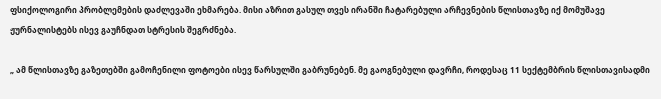ფსიქოლოგირი პრობლემების დაძლევაში ეხმარება. მისი აზრით გასულ თვეს ირანში ჩატარებული არჩევნების წლისთავზე იქ მომუშავე ჟურნალისტებს ისევ გაუჩნდათ სტრესის შეგრძნება.

„ ამ წლისთავზე გაზეთებში გამოჩენილი ფოტოები ისევ წარსულში გაბრუნებენ. მე გაოგნებული დავრჩი, როდესაც 11 სექტემბრის წლისთავისადმი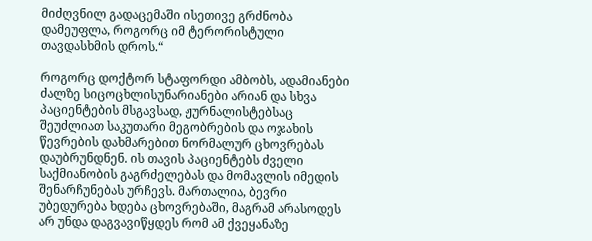მიძღვნილ გადაცემაში ისეთივე გრძნობა დამეუფლა, როგორც იმ ტერორისტული თავდასხმის დროს.“

როგორც დოქტორ სტაფორდი ამბობს, ადამიანები ძალზე სიცოცხლისუნარიანები არიან და სხვა პაციენტების მსგავსად, ჟურნალისტებსაც შეუძლიათ საკუთარი მეგობრების და ოჯახის წევრების დახმარებით ნორმალურ ცხოვრებას დაუბრუნდნენ. ის თავის პაციენტებს ძველი საქმიანობის გაგრძელებას და მომავლის იმედის შენარჩუნებას ურჩევს. მართალია, ბევრი უბედურება ხდება ცხოვრებაში, მაგრამ არასოდეს არ უნდა დაგვავიწყდეს რომ ამ ქვეყანაზე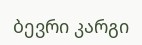ბევრი კარგი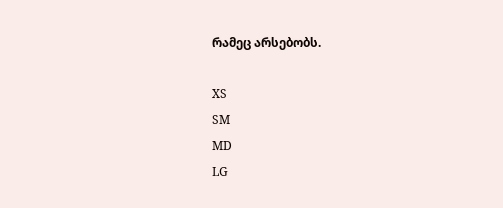რამეც არსებობს.

XS
SM
MD
LG